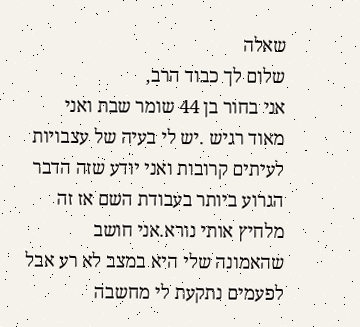שאלה
שלום לך כבוד הרב,
אני בחור בן 44 שומר שבת ואני מאוד רגיש .יש לי בעיה של עצבויות לעיתים קרובות ואני יודע שזה הדבר הגרוע ביותר בעבודת השם אז זה מלחיץ אותי נורא.אני חושב שהאמונה שלי היא במצב לא רע אבל לפעמים נתקעת לי מחשבה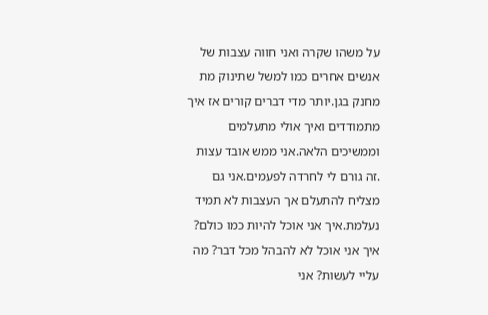על משהו שקרה ואני חווה עצבות של אנשים אחרים כמו למשל שתינוק מת מחנק בגן.יותר מדי דברים קורים אז איך מתמודדים ואיך אולי מתעלמים וממשיכים הלאה.אני ממש אובד עצות .זה גורם לי לחרדה לפעמים.אני גם מצליח להתעלם אך העצבות לא תמיד נעלמת.איך אני אוכל להיות כמו כולם? איך אני אוכל לא להבהל מכל דבר? מה עליי לעשות? אני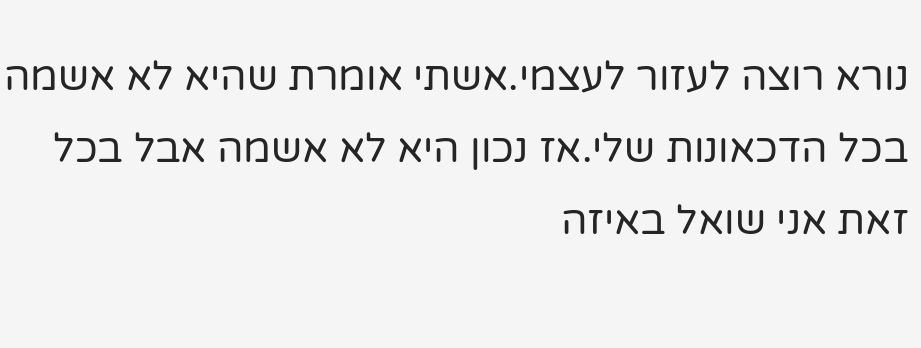נורא רוצה לעזור לעצמי.אשתי אומרת שהיא לא אשמה בכל הדכאונות שלי.אז נכון היא לא אשמה אבל בכל זאת אני שואל באיזה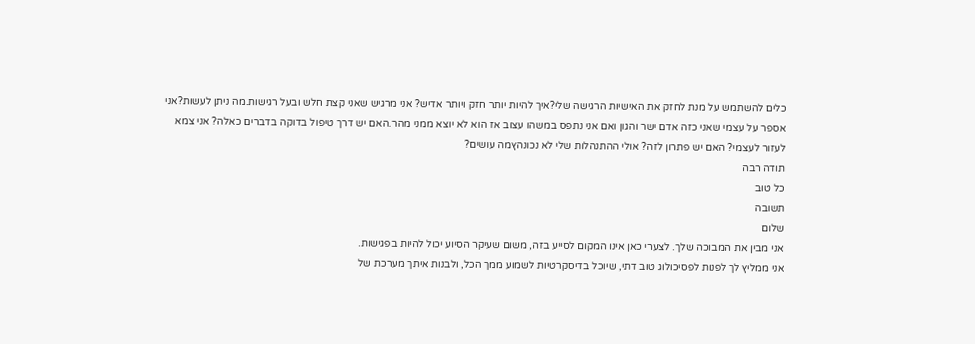כלים להשתמש על מנת לחזק את האישיות הרגישה שלי?איך להיות יותר חזק ויותר אדיש? אני מרגיש שאני קצת חלש ובעל רגישות.מה ניתן לעשות?אני אספר על עצמי שאני כזה אדם ישר והגון ואם אני נתפס במשהו עצוב אז הוא לא יוצא ממני מהר.האם יש דרך טיפול בדוקה בדברים כאלה? אני צמא לעזור לעצמי? האם יש פתרון לזה? אולי ההתנהלות שלי לא נכונהץמה עושים?
תודה רבה
כל טוב
תשובה
שלום
אני מבין את המבוכה שלך. לצערי כאן אינו המקום לסייע בזה, משום שעיקר הסיוע יכול להיות בפגישות.
אני ממליץ לך לפנות לפסיכולוג טוב דתי, שיוכל בדיסקרטיות לשמוע ממך הכל, ולבנות איתך מערכת של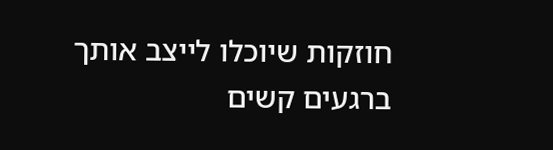חוזקות שיוכלו לייצב אותך ברגעים קשים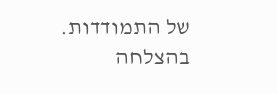של התמודדות.
בהצלחה